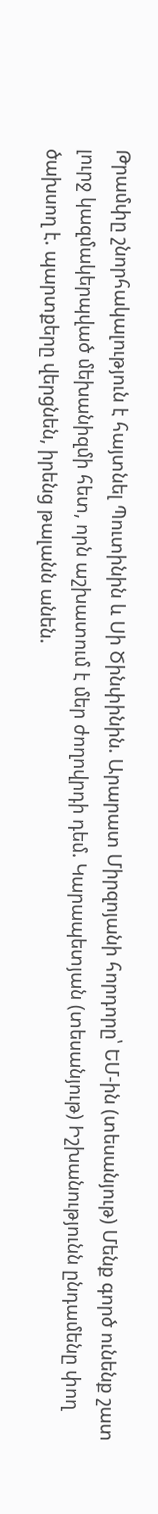Թրամփը շնորհակալություն է հայտնել Պուտինին և Սի Ծինփինին. Արարատ Միրզոյանի հորդորը՝ ԵՄ-ին (տեսանյութ) Մենք գործ ունենք շատ լուրջ կազմակերպված մեխանիզմի հետ, որն աշխատում է մեր ժողովրդի դեմ. Կարապետյան (տեսանյութ) Իշխանությունն ընդամենը փող ծախսող է. պարտքերը վերցնեն, իրենց թալանն անեն.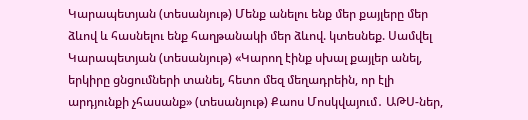Կարապետյան (տեսանյութ) Մենք անելու ենք մեր քայլերը մեր ձևով և հասնելու ենք հաղթանակի մեր ձևով. կտեսնեք. Սամվել Կարապետյան (տեսանյութ) «Կարող էինք սխալ քայլեր անել, երկիրը ցնցումների տանել, հետո մեզ մեղադրեին, որ էլի արդյունքի չհասանք» (տեսանյութ) Քաոս Մոսկվայում․ ԱԹՍ-ներ,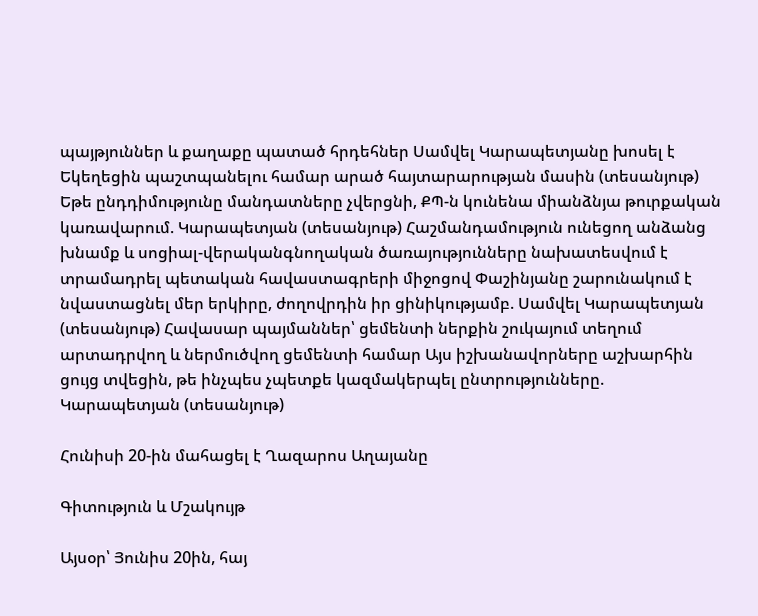պայթյուններ և քաղաքը պատած հրդեհներ Սամվել Կարապետյանը խոսել է Եկեղեցին պաշտպանելու համար արած հայտարարության մասին (տեսանյութ) Եթե ընդդիմությունը մանդատները չվերցնի, ՔՊ-ն կունենա միանձնյա թուրքական կառավարում. Կարապետյան (տեսանյութ) Հաշմանդամություն ունեցող անձանց խնամք և սոցիալ-վերականգնողական ծառայությունները նախատեսվում է տրամադրել պետական հավաստագրերի միջոցով Փաշինյանը շարունակում է նվաստացնել մեր երկիրը, ժողովրդին իր ցինիկությամբ. Սամվել Կարապետյան (տեսանյութ) Հավասար պայմաններ՝ ցեմենտի ներքին շուկայում տեղում արտադրվող և ներմուծվող ցեմենտի համար Այս իշխանավորները աշխարհին ցույց տվեցին, թե ինչպես չպետքե կազմակերպել ընտրությունները. Կարապետյան (տեսանյութ)

Հունիսի 20-ին մահացել է Ղազարոս Աղայանը

Գիտություն և Մշակույթ

Այսօր՝ Յունիս 20ին, հայ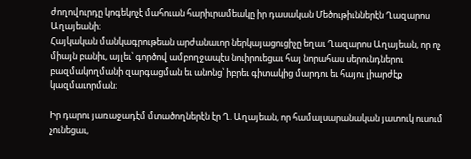ժողովուրդը կոգեկոչէ մահուան հարիւրամեակը իր դասական Մեծութիւններէն Ղազարոս Աղայեանի։
Հայկական մանկագրութեան արժանաւոր ներկայացուցիչը եղաւ Ղազարոս Աղայեան, որ ոչ միայն բանիւ, այլեւ՝ գործով ամբողջապէս նուիրուեցաւ հայ նորահաս սերունդներու բազմակողմանի զարգացման եւ անոնց՝ իբրեւ գիտակից մարդու եւ հայու լիարժէք կազմաւորման։

Իր դարու յառաջադէմ մտածողներէն էր Ղ. Աղայեան, որ համալսարանական յատուկ ուսում չունեցաւ,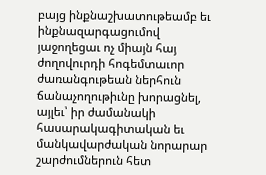բայց ինքնաշխատութեամբ եւ ինքնազարգացումով յաջողեցաւ ոչ միայն հայ ժողովուրդի հոգեմտաւոր ժառանգութեան ներհուն ճանաչողութիւնը խորացնել, այլեւ՝ իր ժամանակի հասարակագիտական եւ մանկավարժական նորարար շարժումներուն հետ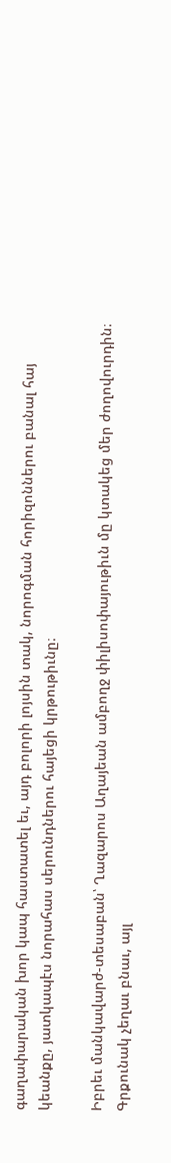գաղափարական խոր կապ հաստատել եւ, այդ բոլորի լոյսին տակ, նորոգման հորիզոններու բանալ հայ կեանքը, յատկապէս նորահաս սերունդներու հայեցի կրթութիւնը։

Իբրեւ մանկավարժ-տեսաբան՝ Ղազարոս Աղայեան ամբողջ փիլիսոփայութիւն մը կտակեց մեր ժողովուրդին։ Գրքունակ չեղաւ բնաւ, այլ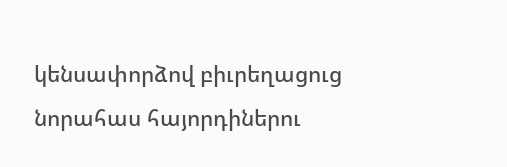կենսափորձով բիւրեղացուց նորահաս հայորդիներու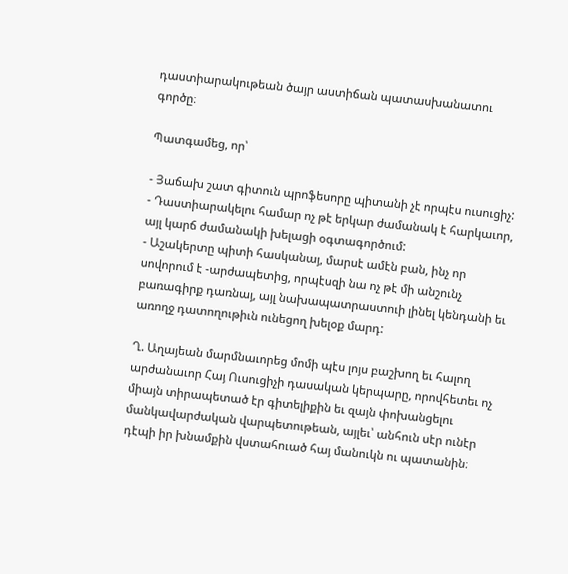դաստիարակութեան ծայր աստիճան պատասխանատու գործը։

Պատգամեց, որ՝

- Յաճախ շատ գիտուն պրոֆեսորը պիտանի չէ որպէս ուսուցիչ:
- Դաստիարակելու համար ոչ թէ երկար ժամանակ է հարկաւոր, այլ կարճ ժամանակի խելացի օգտագործում:
- Աշակերտը պիտի հասկանայ, մարսէ ամէն բան, ինչ որ սովորում է -արժապետից, որպէսզի նա ոչ թէ մի անշունչ բառագիրք դառնայ, այլ նախապատրաստուի լինել կենդանի եւ առողջ դատողութիւն ունեցող խելօք մարդ:

Ղ. Աղայեան մարմնաւորեց մոմի պէս լոյս բաշխող եւ հալող արժանաւոր Հայ Ուսուցիչի դասական կերպարը, որովհետեւ ոչ միայն տիրապետած էր գիտելիքին եւ զայն փոխանցելու մանկավարժական վարպետութեան, այլեւ՝ անհուն սէր ունէր դէպի իր խնամքին վստահուած հայ մանուկն ու պատանին։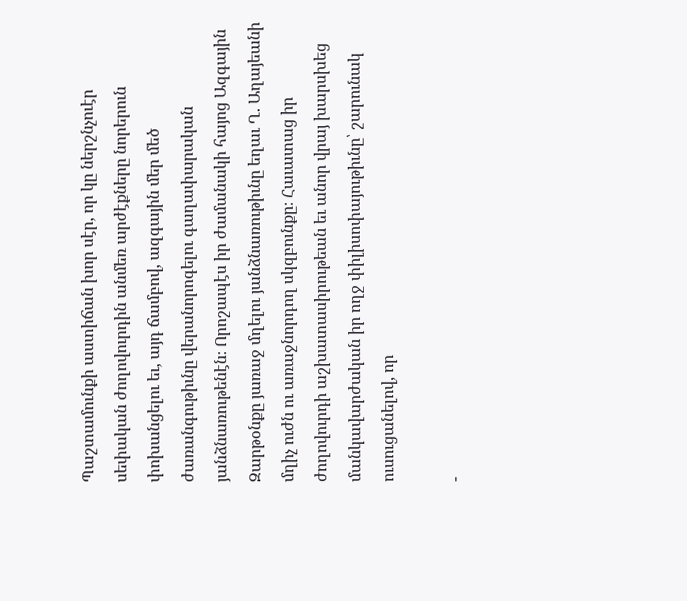Պաշտամունքի աստիճան խոր սէր, որ կը ներշնչուէր սեփական ժողովուրդին անմեռ արժէքները նորերուն փոխանցելու եւ, այդ ճամբով, ազգային մեր մեծ ժառանգութիւնը վերանորոգելու գաղափարական յանձնառութենէն։ Որոշապէս իր ժամանակի հայոց Ազգային Զարթօնքը յառաջ մղելու յանձնառութիւնը եղաւ Ղ. Աղայեանի մղիչ ուժն ու առաջնորդող սկզբունքը։ Հաւատաց իր ժողովուրդի աշխատասիրութեան եւ անոր վրայ խարսխեց մանկավարժական իր ողջ փիլիսոփայութիւնը՝ շարունակ ուսուցանելով, որ

-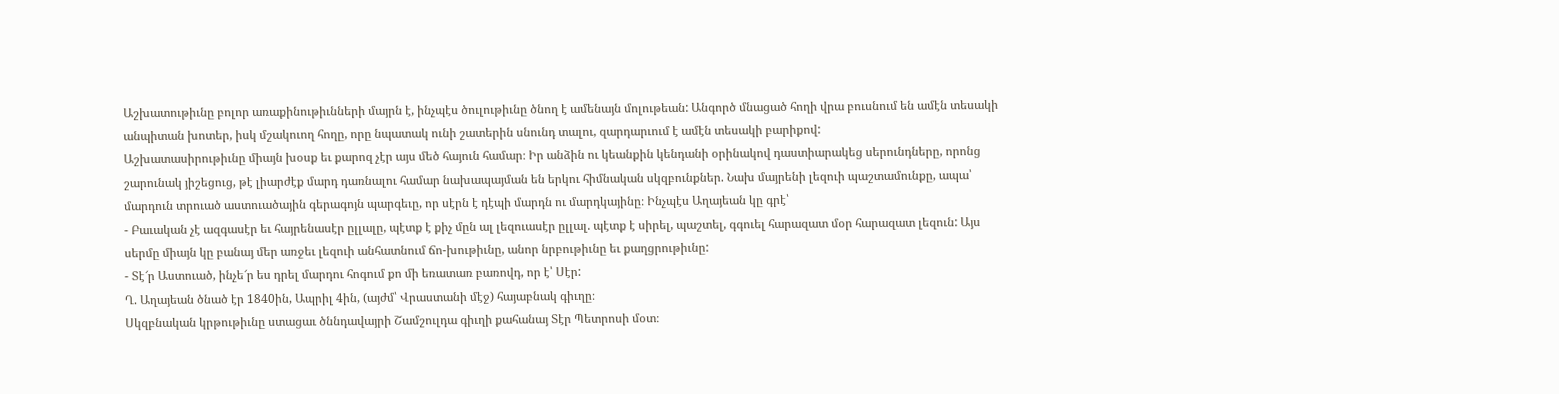Աշխատութիւնը բոլոր առաքինութիւնների մայրն է, ինչպէս ծուլութիւնը ծնող է ամենայն մոլութեան: Անգործ մնացած հողի վրա բուսնում են ամէն տեսակի անպիտան խոտեր, իսկ մշակուող հողը, որը նպատակ ունի շատերին սնունդ տալու, զարդարւում է ամէն տեսակի բարիքով:
Աշխատասիրութիւնը միայն խօսք եւ քարոզ չէր այս մեծ հայուն համար։ Իր անձին ու կեանքին կենդանի օրինակով դաստիարակեց սերունդները, որոնց շարունակ յիշեցուց, թէ լիարժէք մարդ դառնալու համար նախապայման են երկու հիմնական սկզբունքներ. Նախ մայրենի լեզուի պաշտամունքը, ապա՝ մարդուն տրուած աստուածային գերագոյն պարգեւը, որ սէրն է դէպի մարդն ու մարդկայինը։ Ինչպէս Աղայեան կը գրէ՝
- Բաւական չէ ազգասէր եւ հայրենասէր ըլլալը, պէտք է քիչ մըն ալ լեզուասէր ըլլալ. պէտք է սիրել, պաշտել, գգուել հարազատ մօր հարազատ լեզուն: Այս սերմը միայն կը բանայ մեր առջեւ լեզուի անհատնում ճո-խութիւնը, անոր նրբութիւնը եւ քաղցրութիւնը:
- Տէ՜ր Աստուած, ինչե՜ր ես դրել մարդու հոգում քո մի եռատառ բառովդ, որ է՝ Սէր:
Ղ. Աղայեան ծնած էր 1840ին, Ապրիլ 4ին, (այժմ՝ Վրաստանի մէջ) հայաբնակ գիւղը։
Սկզբնական կրթութիւնը ստացաւ ծննդավայրի Շամշուլդա գիւղի քահանայ Տէր Պետրոսի մօտ։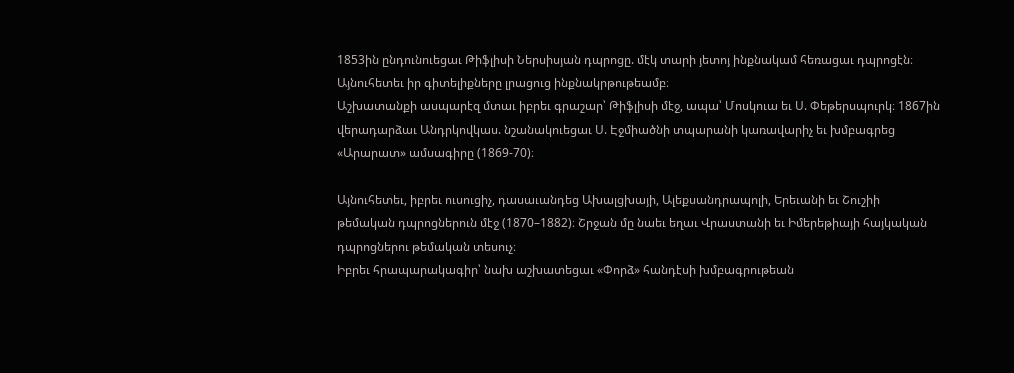1853ին ընդունուեցաւ Թիֆլիսի Ներսիսյան դպրոցը. մէկ տարի յետոյ ինքնակամ հեռացաւ դպրոցէն։ Այնուհետեւ իր գիտելիքները լրացուց ինքնակրթութեամբ։
Աշխատանքի ասպարէզ մտաւ իբրեւ գրաշար՝ Թիֆլիսի մէջ, ապա՝ Մոսկուա եւ Ս. Փեթերսպուրկ։ 1867ին վերադարձաւ Անդրկովկաս. նշանակուեցաւ Ս. Էջմիածնի տպարանի կառավարիչ եւ խմբագրեց «Արարատ» ամսագիրը (1869-70)։

Այնուհետեւ, իբրեւ ուսուցիչ, դասաւանդեց Ախալցխայի, Ալեքսանդրապոլի, Երեւանի եւ Շուշիի թեմական դպրոցներուն մէջ (1870–1882)։ Շրջան մը նաեւ եղաւ Վրաստանի եւ Իմերեթիայի հայկական դպրոցներու թեմական տեսուչ։
Իբրեւ հրապարակագիր՝ նախ աշխատեցաւ «Փորձ» հանդէսի խմբագրութեան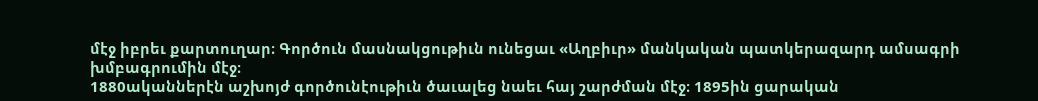մէջ իբրեւ քարտուղար։ Գործուն մասնակցութիւն ունեցաւ «Աղբիւր» մանկական պատկերազարդ ամսագրի խմբագրումին մէջ։
1880ականներէն աշխոյժ գործունէութիւն ծաւալեց նաեւ հայ շարժման մէջ։ 1895ին ցարական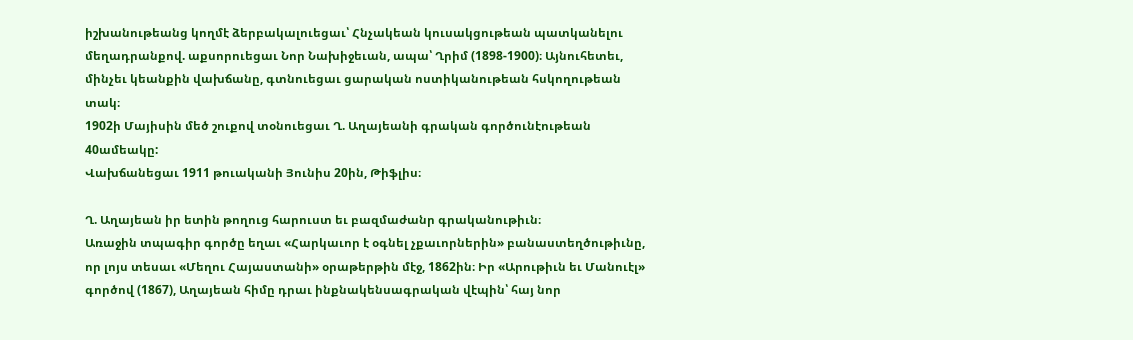իշխանութեանց կողմէ ձերբակալուեցաւ՝ Հնչակեան կուսակցութեան պատկանելու մեղադրանքով. աքսորուեցաւ Նոր Նախիջեւան, ապա՝ Ղրիմ (1898-1900)։ Այնուհետեւ, մինչեւ կեանքին վախճանը, գտնուեցաւ ցարական ոստիկանութեան հսկողութեան տակ։
1902ի Մայիսին մեծ շուքով տօնուեցաւ Ղ. Աղայեանի գրական գործունէութեան 40ամեակը:
Վախճանեցաւ 1911 թուականի Յունիս 20ին, Թիֆլիս։

Ղ. Աղայեան իր ետին թողուց հարուստ եւ բազմաժանր գրականութիւն։
Առաջին տպագիր գործը եղաւ «Հարկաւոր է օգնել չքաւորներին» բանաստեղծութիւնը, որ լոյս տեսաւ «Մեղու Հայաստանի» օրաթերթին մէջ, 1862ին։ Իր «Արութիւն եւ Մանուէլ» գործով (1867), Աղայեան հիմը դրաւ ինքնակենսագրական վէպին՝ հայ նոր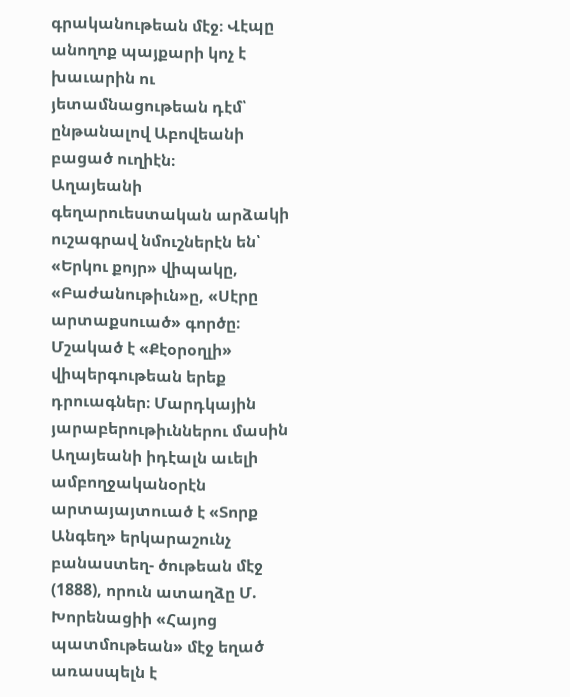գրականութեան մէջ։ Վէպը անողոք պայքարի կոչ է խաւարին ու յետամնացութեան դէմ՝ ընթանալով Աբովեանի բացած ուղիէն։
Աղայեանի գեղարուեստական արձակի ուշագրավ նմուշներէն են՝ «Երկու քոյր» վիպակը, «Բաժանութիւն»ը, «Սէրը արտաքսուած» գործը։ Մշակած է «Քէօրօղլի» վիպերգութեան երեք դրուագներ։ Մարդկային յարաբերութիւններու մասին Աղայեանի իդէալն աւելի ամբողջականօրէն արտայայտուած է «Տորք Անգեղ» երկարաշունչ բանաստեղ- ծութեան մէջ (1888), որուն ատաղձը Մ. Խորենացիի «Հայոց պատմութեան» մէջ եղած առասպելն է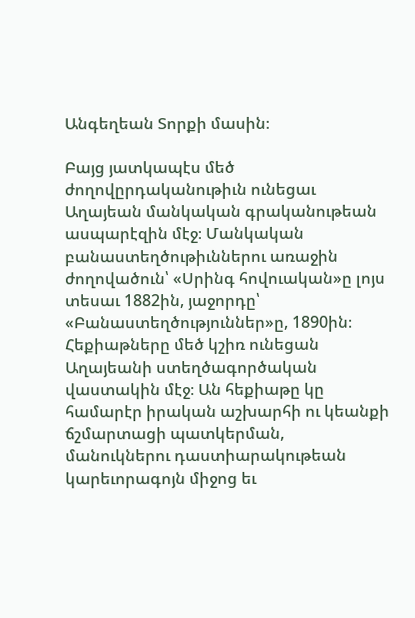Անգեղեան Տորքի մասին։

Բայց յատկապէս մեծ ժողովըրդականութիւն ունեցաւ Աղայեան մանկական գրականութեան ասպարէզին մէջ։ Մանկական բանաստեղծութիւններու առաջին ժողովածուն՝ «Սրինգ հովուական»ը լոյս տեսաւ 1882ին, յաջորդը՝ «Բանաստեղծություններ»ը, 1890ին։ Հեքիաթները մեծ կշիռ ունեցան Աղայեանի ստեղծագործական վաստակին մէջ։ Ան հեքիաթը կը համարէր իրական աշխարհի ու կեանքի ճշմարտացի պատկերման, մանուկներու դաստիարակութեան կարեւորագոյն միջոց եւ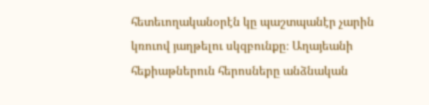հետեւողականօրէն կը պաշտպանէր չարին կռուով յաղթելու սկզբունքը։ Աղայեանի հեքիաթներուն հերոսները անձնական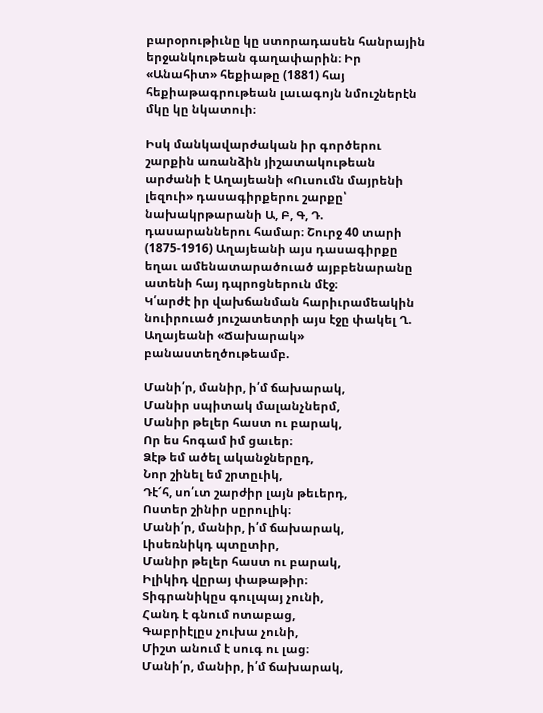բարօրութիւնը կը ստորադասեն հանրային երջանկութեան գաղափարին։ Իր «Անահիտ» հեքիաթը (1881) հայ հեքիաթագրութեան լաւագոյն նմուշներէն մկը կը նկատուի։

Իսկ մանկավարժական իր գործերու շարքին առանձին յիշատակութեան արժանի է Աղայեանի «Ուսումն մայրենի լեզուի» դասագիրքերու շարքը՝ նախակրթարանի Ա, Բ, Գ, Դ. դասարաններու համար։ Շուրջ 40 տարի (1875-1916) Աղայեանի այս դասագիրքը եղաւ ամենատարածուած այբբենարանը ատենի հայ դպրոցներուն մէջ։
Կ՛արժէ իր վախճանման հարիւրամեակին նուիրուած յուշատետրի այս էջը փակել Ղ. Աղայեանի «Ճախարակ» բանաստեղծութեամբ.

Մանի՛ր, մանիր, ի՛մ ճախարակ,
Մանիր սպիտակ մալանչներմ,
Մանիր թելեր հաստ ու բարակ,
Որ ես հոգամ իմ ցաւեր։
Ձէթ եմ ածել ականջներըդ,
Նոր շինել եմ շրտըւիկ,
Դէ՜հ, սո՛ւտ շարժիր լայն թեւերդ,
Ոստեր շինիր սըրուլիկ։
Մանի՛ր, մանիր, ի՛մ ճախարակ,
Լիսեռնիկդ պտըտիր,
Մանիր թելեր հաստ ու բարակ,
Իլիկիդ վըրայ փաթաթիր։
Տիգրանիկըս գուլպայ չունի,
Հանդ է գնում ոտաբաց,
Գաբրիէլըս չուխա չունի,
Միշտ անում է սուգ ու լաց։
Մանի՛ր, մանիր, ի՛մ ճախարակ,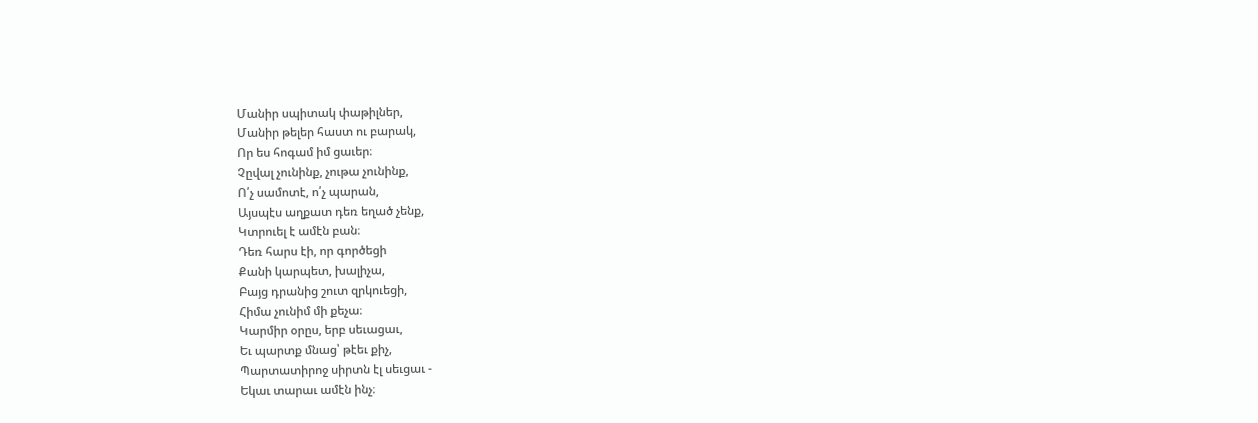Մանիր սպիտակ փաթիլներ,
Մանիր թելեր հաստ ու բարակ,
Որ ես հոգամ իմ ցաւեր։
Չըվալ չունինք, չութա չունինք,
Ո՛չ սամոտէ, ո՛չ պարան,
Այսպէս աղքատ դեռ եղած չենք,
Կտրուել է ամէն բան։
Դեռ հարս էի, որ գործեցի
Քանի կարպետ, խալիչա,
Բայց դրանից շուտ զրկուեցի,
Հիմա չունիմ մի քեչա։
Կարմիր օրըս, երբ սեւացաւ,
Եւ պարտք մնաց՝ թէեւ քիչ,
Պարտատիրոջ սիրտն էլ սեւցաւ -
Եկաւ տարաւ ամէն ինչ։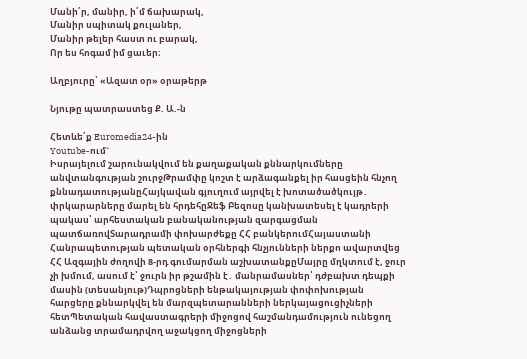Մանի՛ր, մանիր, ի՛մ ճախարակ,
Մանիր սպիտակ քուլաներ,
Մանիր թելեր հաստ ու բարակ,
Որ ես հոգամ իմ ցաւեր։

Աղբյուրը՝ «Ազատ օր» օրաթերթ

Նյութը պատրաստեց Ք. Ա.-ն

Հետևե՛ք Euromedia24-ին
Youtube-ում`
Իսրայելում շարունակվում են քաղաքական քննարկումները անվտանգության շուրջԹրամփը կոշտ է արձագանքել իր հասցեին հնչող քննադատությանըՀայկավան գյուղում այրվել է խոտածածկույթ․ փրկարարները մարել են հրդեհըՋեֆ Բեզոսը կանխատեսել է կադրերի պակաս՝ արհեստական բանականության զարգացման պատճառովՏարադրամի փոխարժեքը ՀՀ բանկերումՀայաստանի Հանրապետության պետական օրհներգի հնչյունների ներքո ավարտվեց ՀՀ Ազգային ժողովի 8-րդ գումարման աշխատանքըՄայրը մղկտում է, ջուր չի խմում, ասում է՝ ջուրն իր թշամին է․ մանրամասներ՝ դժբախտ դեպքի մասին (տեսանյութ)Դպրոցների ենթակայության փոփոխության հարցերը քննարկվել են մարզպետարանների ներկայացուցիչների հետՊետական հավաստագրերի միջոցով հաշմանդամություն ունեցող անձանց տրամադրվող աջակցող միջոցների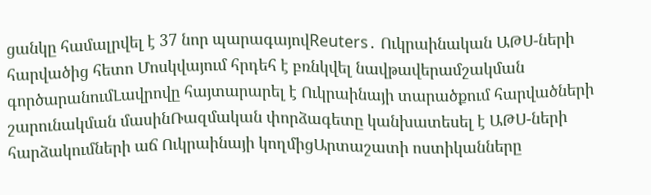ցանկը համալրվել է 37 նոր պարագայովReuters․ Ուկրաինական ԱԹՍ-ների հարվածից հետո Մոսկվայում հրդեհ է բռնկվել նավթավերամշակման գործարանումԼավրովը հայտարարել է Ուկրաինայի տարածքում հարվածների շարունակման մասինՌազմական փորձագետը կանխատեսել է ԱԹՍ-ների հարձակումների աճ Ուկրաինայի կողմիցԱրտաշատի ոստիկանները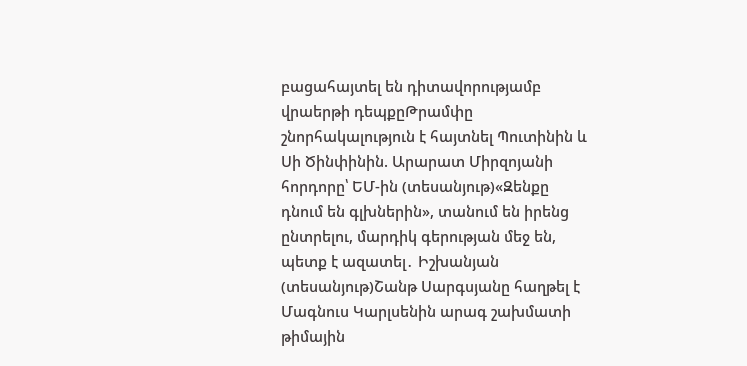բացահայտել են դիտավորությամբ վրաերթի դեպքըԹրամփը շնորհակալություն է հայտնել Պուտինին և Սի Ծինփինին. Արարատ Միրզոյանի հորդորը՝ ԵՄ-ին (տեսանյութ)«Զենքը դնում են գլխներին», տանում են իրենց ընտրելու, մարդիկ գերության մեջ են, պետք է ազատել․ Իշխանյան (տեսանյութ)Շանթ Սարգսյանը հաղթել է Մագնուս Կարլսենին արագ շախմատի թիմային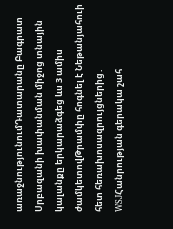առաջնությունումԴատարանը Բագրատ Սրբազանի խափանման միջոց տնային կալանքը երկարաձգեց ևս 3 ամիս ժամկետովԹրամփը հոգնել է Նեթանյահուի հետ հեռախոսազրույցներից․ WSJՀանրության գերակա շահ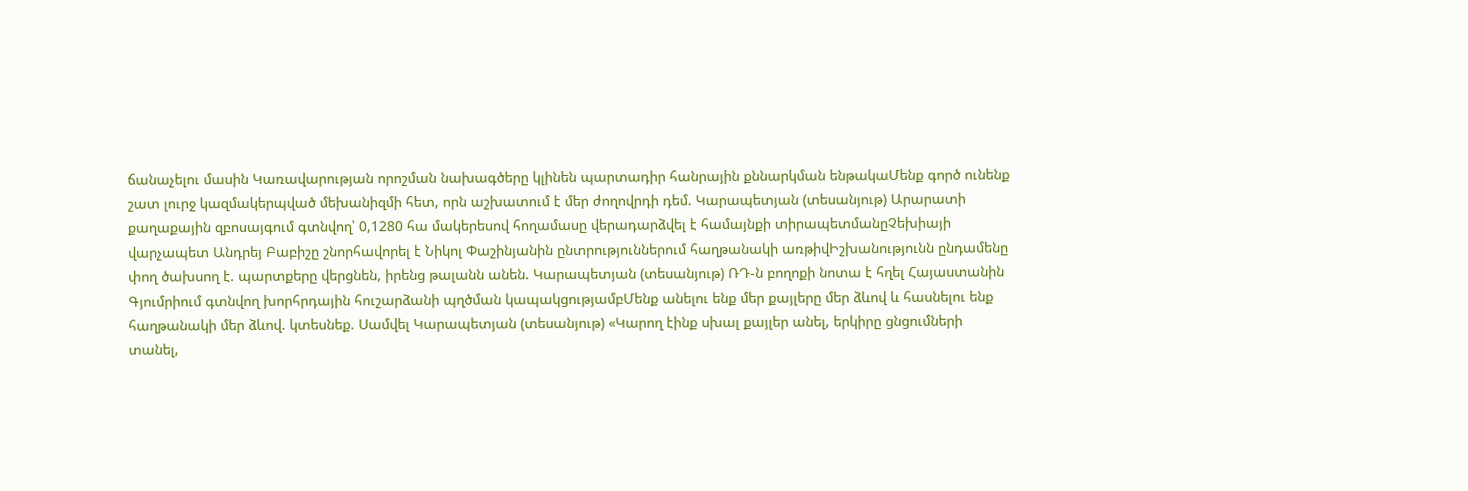ճանաչելու մասին Կառավարության որոշման նախագծերը կլինեն պարտադիր հանրային քննարկման ենթակաՄենք գործ ունենք շատ լուրջ կազմակերպված մեխանիզմի հետ, որն աշխատում է մեր ժողովրդի դեմ. Կարապետյան (տեսանյութ) Արարատի քաղաքային զբոսայգում գտնվող՝ 0,1280 հա մակերեսով հողամասը վերադարձվել է համայնքի տիրապետմանըՉեխիայի վարչապետ Անդրեյ Բաբիշը շնորհավորել է Նիկոլ Փաշինյանին ընտրություններում հաղթանակի առթիվԻշխանությունն ընդամենը փող ծախսող է. պարտքերը վերցնեն, իրենց թալանն անեն. Կարապետյան (տեսանյութ) ՌԴ-ն բողոքի նոտա է հղել Հայաստանին Գյումրիում գտնվող խորհրդային հուշարձանի պղծման կապակցությամբՄենք անելու ենք մեր քայլերը մեր ձևով և հասնելու ենք հաղթանակի մեր ձևով. կտեսնեք. Սամվել Կարապետյան (տեսանյութ) «Կարող էինք սխալ քայլեր անել, երկիրը ցնցումների տանել,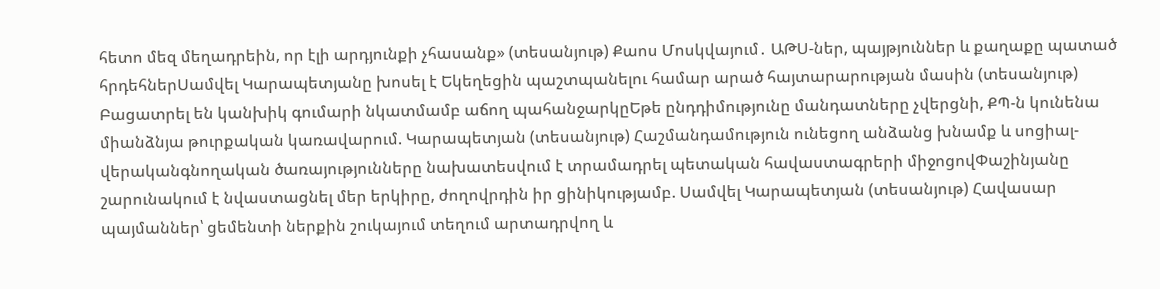հետո մեզ մեղադրեին, որ էլի արդյունքի չհասանք» (տեսանյութ) Քաոս Մոսկվայում․ ԱԹՍ-ներ, պայթյուններ և քաղաքը պատած հրդեհներՍամվել Կարապետյանը խոսել է Եկեղեցին պաշտպանելու համար արած հայտարարության մասին (տեսանյութ) Բացատրել են կանխիկ գումարի նկատմամբ աճող պահանջարկըԵթե ընդդիմությունը մանդատները չվերցնի, ՔՊ-ն կունենա միանձնյա թուրքական կառավարում. Կարապետյան (տեսանյութ) Հաշմանդամություն ունեցող անձանց խնամք և սոցիալ-վերականգնողական ծառայությունները նախատեսվում է տրամադրել պետական հավաստագրերի միջոցովՓաշինյանը շարունակում է նվաստացնել մեր երկիրը, ժողովրդին իր ցինիկությամբ. Սամվել Կարապետյան (տեսանյութ) Հավասար պայմաններ՝ ցեմենտի ներքին շուկայում տեղում արտադրվող և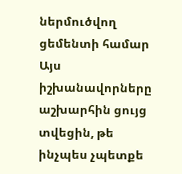ներմուծվող ցեմենտի համար Այս իշխանավորները աշխարհին ցույց տվեցին, թե ինչպես չպետքե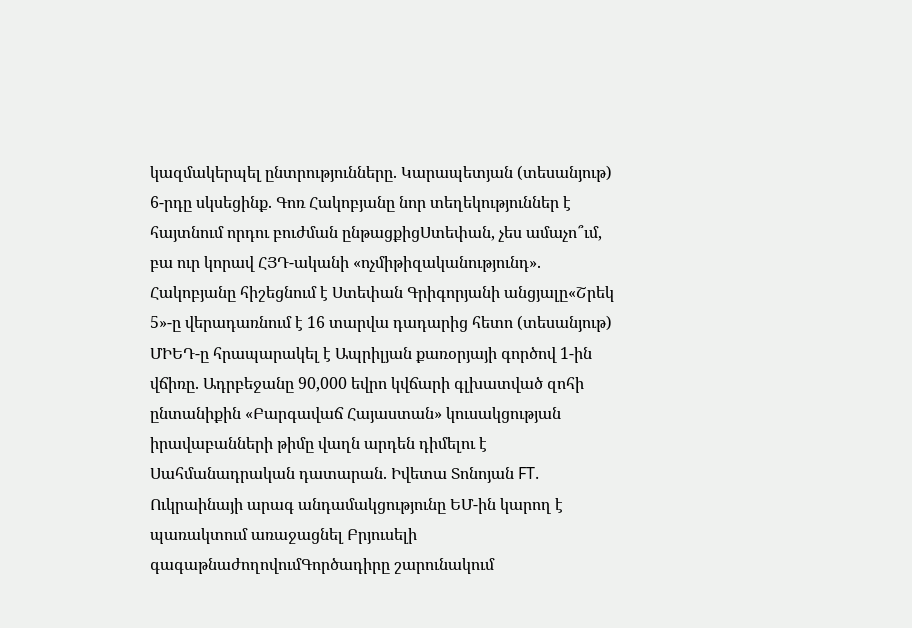կազմակերպել ընտրությունները. Կարապետյան (տեսանյութ) 6-րդը սկսեցինք. Գոռ Հակոբյանը նոր տեղեկություններ է հայտնում որդու բուժման ընթացքիցՍտեփան, չես ամաչո՞ւմ, բա ուր կորավ ՀՅԴ-ականի «ոչմիթիզականությունդ». Հակոբյանը հիշեցնում է Ստեփան Գրիգորյանի անցյալը«Շրեկ 5»-ը վերադառնում է 16 տարվա դադարից հետո (տեսանյութ) ՄԻԵԴ-ը հրապարակել է Ապրիլյան քառօրյայի գործով 1-ին վճիռը. Ադրբեջանը 90,000 եվրո կվճարի գլխատված զոհի ընտանիքին «Բարգավաճ Հայաստան» կուսակցության իրավաբանների թիմը վաղն արդեն դիմելու է Սահմանադրական դատարան. Իվետա Տոնոյան FT. Ուկրաինայի արագ անդամակցությունը ԵՄ-ին կարող է պառակտում առաջացնել Բրյուսելի գագաթնաժողովումԳործադիրը շարունակում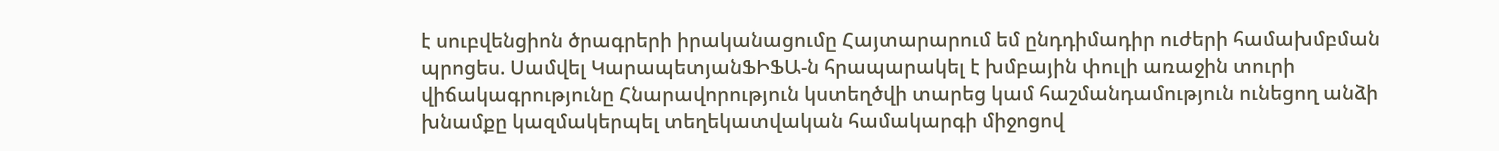է սուբվենցիոն ծրագրերի իրականացումը Հայտարարում եմ ընդդիմադիր ուժերի համախմբման պրոցես. Սամվել ԿարապետյանՖԻՖԱ-ն հրապարակել է խմբային փուլի առաջին տուրի վիճակագրությունը Հնարավորություն կստեղծվի տարեց կամ հաշմանդամություն ունեցող անձի խնամքը կազմակերպել տեղեկատվական համակարգի միջոցով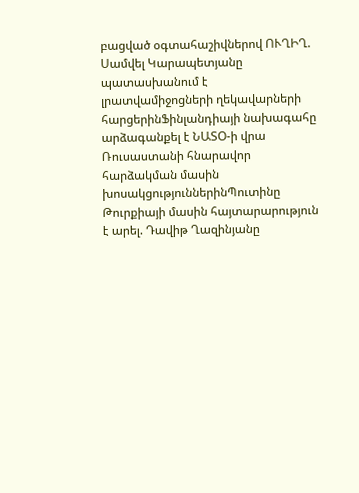բացված օգտահաշիվներով ՈՒՂԻՂ. Սամվել Կարապետյանը պատասխանում է լրատվամիջոցների ղեկավարների հարցերինՖինլանդիայի նախագահը արձագանքել է ՆԱՏՕ-ի վրա Ռուսաստանի հնարավոր հարձակման մասին խոսակցություններինՊուտինը Թուրքիայի մասին հայտարարություն է արել. Դավիթ Ղազինյանը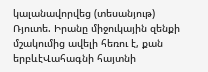կալանավորվեց (տեսանյութ) Ռյուտե. Իրանը միջուկային զենքի մշակումից ավելի հեռու է, քան երբևէՎահագնի հայտնի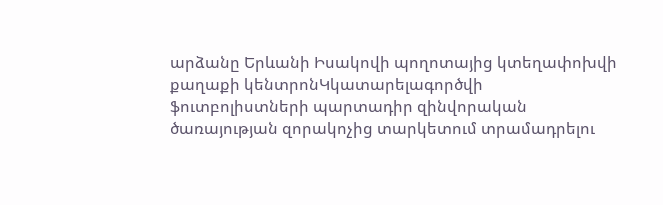արձանը Երևանի Իսակովի պողոտայից կտեղափոխվի քաղաքի կենտրոնԿկատարելագործվի ֆուտբոլիստների պարտադիր զինվորական ծառայության զորակոչից տարկետում տրամադրելու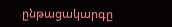ընթացակարգը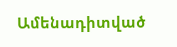Ամենադիտված